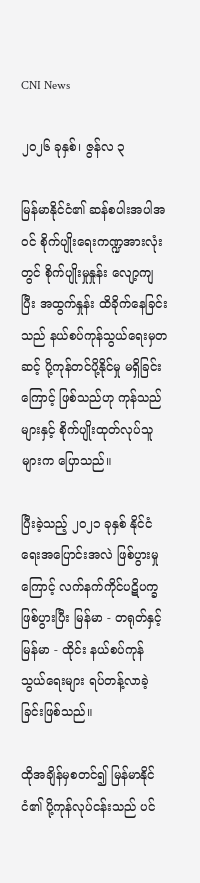CNI News

၂၀၂၆ ခုနှစ်၊ ဇွန်လ ၃

မြန်မာနိုင်ငံ၏ ဆန်စပါးအပါအဝင် စိုက်ပျိုးရေးကဏ္ဍအားလုံးတွင် စိုက်ပျိုးမှုနှုန်း လျော့ကျပြီး အထွက်နှုန်း ထိခိုက်နေခြင်းသည် နယ်စပ်ကုန်သွယ်ရေးမှတဆင့် ပို့ကုန်တင်ပို့နိုင်မှု မရှိခြင်းကြောင့် ဖြစ်သည်ဟု ကုန်သည်များနှင့် စိုက်ပျိုးထုတ်လုပ်သူများက ပြောသည်။

ပြီးခဲ့သည့် ၂၀၂၁ ခုနှစ် နိုင်ငံရေးအပြောင်းအလဲ ဖြစ်ပွားမှုကြောင့် လက်နက်ကိုင်ပဋိပက္ခဖြစ်ပွားပြီး မြန်မာ - တရုတ်နှင့် မြန်မာ - ထိုင်း နယ်စပ်ကုန်သွယ်ရေးများ ရပ်တန့်လာခဲ့ခြင်းဖြစ်သည်။

ထိုအချိန်မှစတင်၍ မြန်မာနိုင်ငံ၏ ပို့ကုန်လုပ်ငန်းသည် ပင်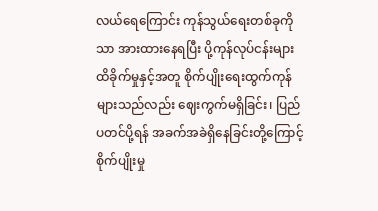လယ်ရေကြောင်း ကုန်သွယ်ရေးတစ်ခုကိုသာ အားထားနေရပြီး ပို့ကုန်လုပ်ငန်းများ ထိခိုက်မှုနှင့်အတူ စိုက်ပျိုးရေးထွက်ကုန်များသည်လည်း ဈေးကွက်မရှိခြင်း၊ ပြည်ပတင်ပို့ရန် အခက်အခဲရှိနေခြင်းတို့ကြောင့် စိုက်ပျိုးမှု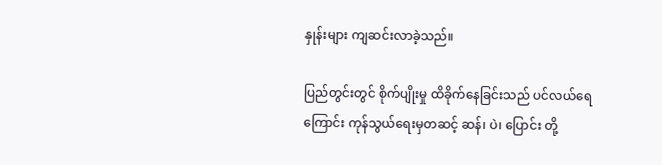နှုန်းများ ကျဆင်းလာခဲ့သည်။

ပြည်တွင်းတွင် စိုက်ပျိုးမှု ထိခိုက်နေခြင်းသည် ပင်လယ်ရေကြောင်း ကုန်သွယ်ရေးမှတဆင့် ဆန်၊ ပဲ၊ ပြောင်း တို့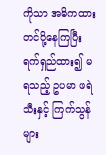ကိုသာ အဓိကထား တင်ပို့နေကြပြီး ရက်ရှည်ထား၍ မရသည့် ဥပမာ ဖရဲသီးနှင့် ကြက်သွန်များ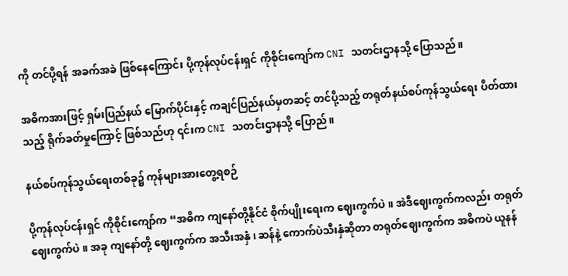ကို တင်ပို့ရန် အခက်အခဲ ဖြစ်နေကြောင်း ပို့ကုန်လုပ်ငန်းရှင် ကိုစိုင်းကျော်က CNI သတင်းဌာနသို့ ပြောသည်။

အဓိကအားဖြင့် ရှမ်းပြည်နယ် မြောက်ပိုင်းနှင့် ကချင်ပြည်နယ်မှတဆင့် တင်ပို့သည့် တရုတ်နယ်စပ်ကုန်သွယ်ရေး ပိတ်ထားသည့် ရိုက်ခတ်မှုကြောင့် ဖြစ်သည်ဟု ၎င်းက CNI သတင်းဌာနသို့ ပြောည်။

နယ်စပ်ကုန်သွယ်ရေးတစ်ခု၌ ကုန်များအားတွေ့ရစဉ်

ပို့ကုန်လုပ်ငန်းရှင် ကိုစိုင်းကျော်က “အဓိက ကျနော်တို့နိုင်ငံ စိုက်ပျိုးရေးက ဈေးကွက်ပဲ။ အဲဒီဈေးကွက်ကလည်း တရုတ်ဈေးကွက်ပဲ။ အခု ကျနော်တို့ ဈေးကွက်က အသီးအနှံ၊ ဆန်နဲ့ ကောက်ပဲသီးနှံဆိုတာ တရုတ်ဈေးကွက်က အဓိကပဲ ယူနန်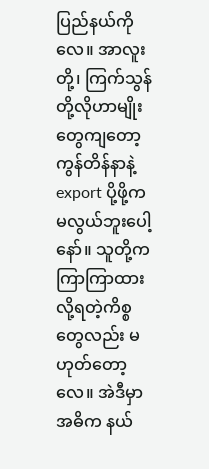ပြည်နယ်ကိုလေ။ အာလူးတို့၊ ကြက်သွန်တို့လိုဟာမျိုးတွေကျတော့ ကွန်တိန်နာနဲ့ export ပို့ဖို့က မလွယ်ဘူးပေါ့နော်။ သူတို့က ကြာကြာထားလို့ရတဲ့ကိစ္စတွေလည်း မဟုတ်တော့လေ။ အဲဒီမှာ အဓိက နယ်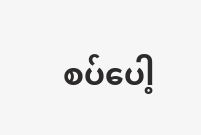စပ်ပေါ့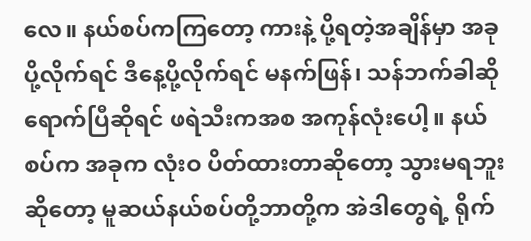လေ။ နယ်စပ်ကကြတော့ ကားနဲ့ ပို့ရတဲ့အချိန်မှာ အခုပို့လိုက်ရင် ဒီနေ့ပို့လိုက်ရင် မနက်ဖြန်၊ သန်ဘက်ခါဆို ရောက်ပြီဆိုရင် ဖရဲသီးကအစ အကုန်လုံးပေါ့။ နယ်စပ်က အခုက လုံးဝ ပိတ်ထားတာဆိုတော့ သွားမရဘူးဆိုတော့ မူဆယ်နယ်စပ်တို့ဘာတို့က အဲဒါတွေရဲ့ ရိုက်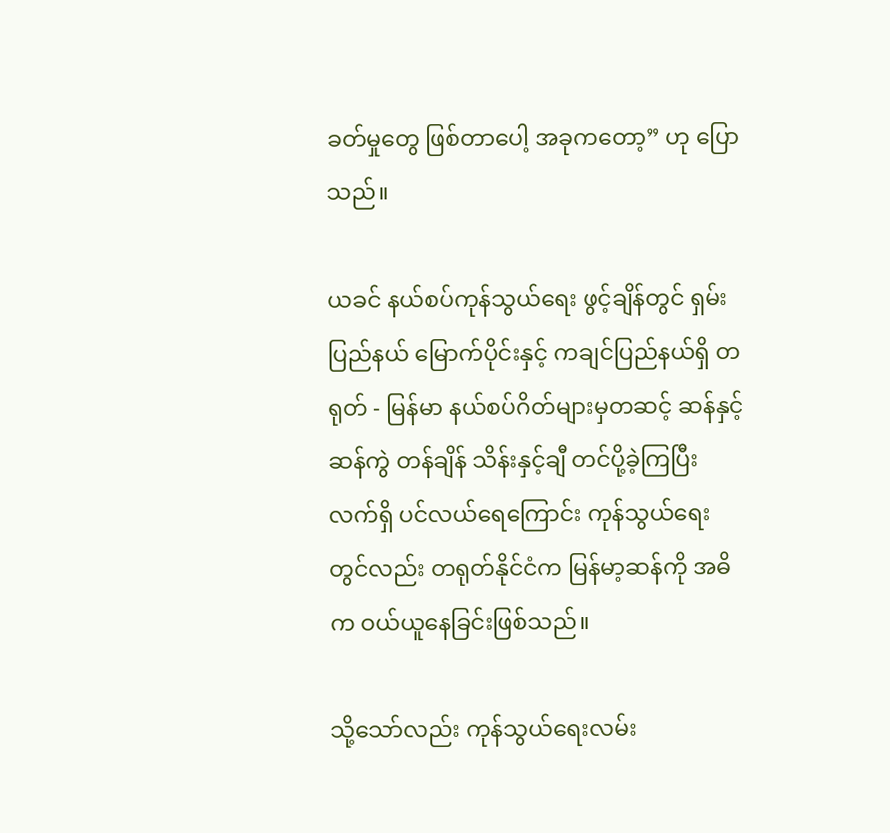ခတ်မှုတွေ ဖြစ်တာပေါ့ အခုကတော့” ဟု ပြောသည်။

ယခင် နယ်စပ်ကုန်သွယ်ရေး ဖွင့်ချိန်တွင် ရှမ်းပြည်နယ် မြောက်ပိုင်းနှင့် ကချင်ပြည်နယ်ရှိ တရုတ် - မြန်မာ နယ်စပ်ဂိတ်များမှတဆင့် ဆန်နှင့် ဆန်ကွဲ တန်ချိန် သိန်းနှင့်ချီ တင်ပို့ခဲ့ကြပြီး လက်ရှိ ပင်လယ်ရေကြောင်း ကုန်သွယ်ရေးတွင်လည်း တရုတ်နိုင်ငံက မြန်မာ့ဆန်ကို အဓိက ဝယ်ယူနေခြင်းဖြစ်သည်။

သို့သော်လည်း ကုန်သွယ်ရေးလမ်း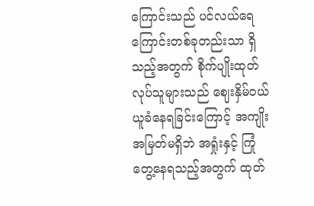ကြောင်းသည် ပင်လယ်ရေကြောင်းတစ်ခုတည်းသာ ရှိသည့်အတွက် စိုက်ပျိုးထုတ်လုပ်သူများသည် ဈေးနှိမ်ဝယ်ယူခံနေရခြင်းကြောင့် အကျိုးအမြတ်မရှိဘဲ အရှုံးနှင့် ကြုံတွေ့နေရသည့်အတွက် ထုတ်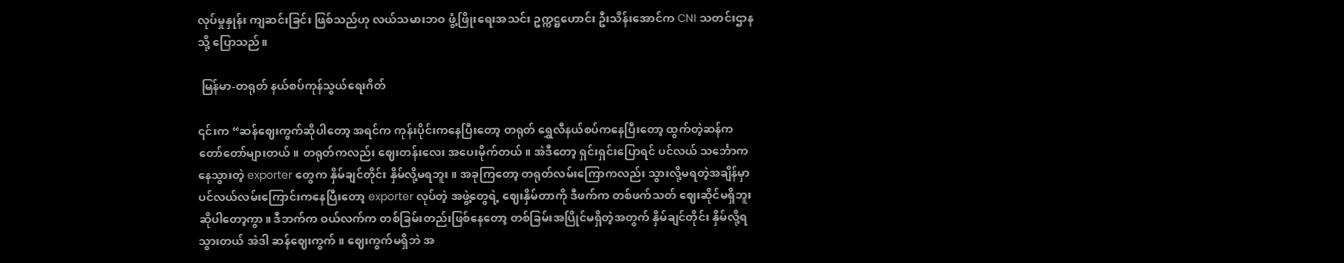လုပ်မှုနှုန်း ကျဆင်းခြင်း ဖြစ်သည်ဟု လယ်သမားဘဝ ဖွံ့ဖြိုးရေးအသင်း ဥက္ကဋ္ဌဟောင်း ဦးသိန်းအောင်က CNI သတင်းဌာနသို့ ပြောသည်။

 မြန်မာ-တရုတ် နယ်စပ်ကုန်သွယ်ရေးဂိတ်

၎င်းက “ဆန်ဈေးကွက်ဆိုပါတော့ အရင်က ကုန်းပိုင်းကနေပြီးတော့ တရုတ် ရွှေလီနယ်စပ်ကနေပြီးတော့ ထွက်တဲ့ဆန်က တော်တော်များတယ်။ တရုတ်ကလည်း ဈေးတန်းလေး အပေးမိုက်တယ်။ အဲဒီတော့ ရှင်းရှင်းပြောရင် ပင်လယ် သင်္ဘောကနေသွားတဲ့ exporter တွေက နှိမ်ချင်တိုင်း နှိမ်လို့မရဘူး။ အခုကြတော့ တရုတ်လမ်းကြောကလည်း သွားလို့မရတဲ့အချိန်မှာ ပင်လယ်လမ်းကြောင်းကနေပြီးတော့ exporter လုပ်တဲ့ အဖွဲ့တွေရဲ့ ဈေးနှိမ်တာကို ဒီဖက်က တစ်ဖက်သတ် ဈေးဆိုင်မရှိဘူးဆိုပါတော့ကွာ။ ဒီဘက်က ဝယ်လက်က တစ်ခြမ်းတည်းဖြစ်နေတော့ တစ်ခြမ်းအပြိုင်မရှိတဲ့အတွက် နှိမ်ချင်တိုင်း နှိမ်လို့ရသွားတယ် အဲဒါ ဆန်ဈေးကွက်။ ဈေးကွက်မရှိဘဲ အ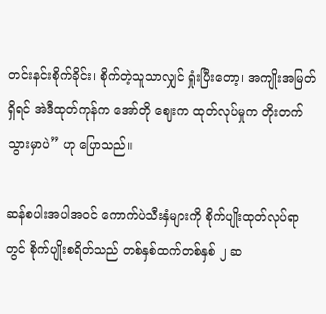တင်းနင်းစိုက်ခိုင်း၊ စိုက်တဲ့သူသာလျှင် ရှုံးပြီးတော့၊ အကျိုးအမြတ်ရှိရင် အဲဒီထုတ်ကုန်က အော်တို ဈေးက ထုတ်လုပ်မှုက တိုးတက်သွားမှာပဲ” ဟု ပြောသည်။

ဆန်စပါးအပါအဝင် ကောက်ပဲသီးနှံများကို စိုက်ပျိုးထုတ်လုပ်ရာတွင် စိုက်ပျိုးစရိတ်သည် တစ်နှစ်ထက်တစ်နှစ် ၂ ဆ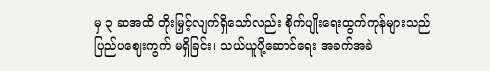မှ ၃ ဆအထိ တိုးမြှင့်လျက်ရှိသော်လည်း စိုက်ပျိုးရေးထွက်ကုန်များသည် ပြည်ပဈေးကွက် မရှိခြင်း၊ သယ်ယူပို့ဆောင်ရေး အခက်အခဲ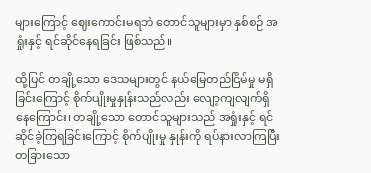များကြောင့် ဈေးကောင်းမရဘဲ တောင်သူများမှာ နှစ်စဉ် အရှုံးနှင့် ရင်ဆိုင်နေရခြင်း ဖြစ်သည်။

ထို့ပြင် တချို့သော ဒေသများတွင် နယ်မြေတည်ငြိမ်မှု မရှိခြင်းကြောင့် စိုက်ပျိုးမှုနှုန်းသည်လည်း လျော့ကျလျက်ရှိနေကြောင်း၊ တချို့သော တောင်သူများသည် အရှုံးနှင့် ရင်ဆိုင်ခဲ့ကြရခြင်းကြောင့် စိုက်ပျိုးမှု နှုန်းကို ရပ်နားလာကြပြီး တခြားသော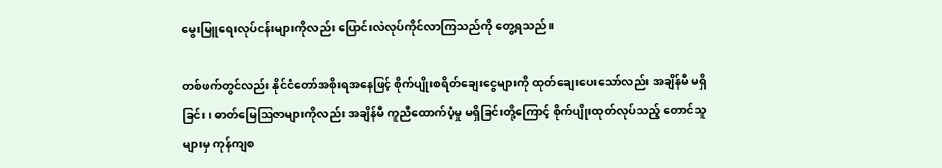မွေးမြူရေးလုပ်ငန်းများကိုလည်း ပြောင်းလဲလုပ်ကိုင်လာကြသည်ကို တွေ့ရသည်။

တစ်ဖက်တွင်လည်း နိုင်ငံတော်အစိုးရအနေဖြင့် စိုက်ပျိုးစရိတ်ချေးငွေများကို ထုတ်ချေးပေးသော်လည်း အချိန်မီ မရှိခြင်း၊ ဓာတ်မြေဩဇာများကိုလည်း အချိန်မီ ကူညီထောက်ပံ့မှု မရှိခြင်းတို့ကြောင့် စိုက်ပျိုးထုတ်လုပ်သည့် တောင်သူများမှ ကုန်ကျစ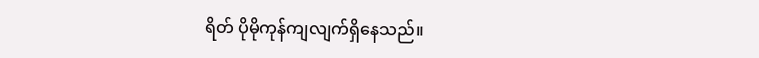ရိတ် ပိုမိုကုန်ကျလျက်ရှိနေသည်။